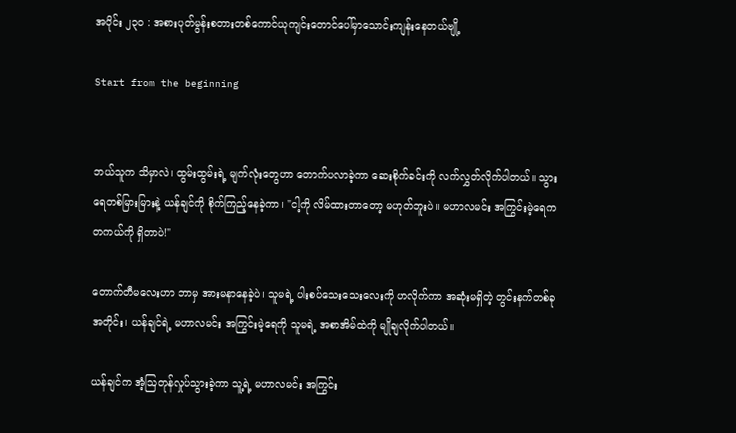အပိုင်း ၂၃၀ : အစားပုတ်မွန်းစတားတစ်ကောင်ယုကျင်းတောင်ပေါ်မှာသောင်းကျန်းနေတယ်ဗျို့

Start from the beginning


ဘယ်သူက သိမှာလဲ၊ ထွမ်းထွမ်းရဲ့ မျက်လုံးတွေဟာ တောက်ပလာခဲ့ကာ ဆေးစိုက်ခင်းကို လက်လွှတ်လိုက်ပါတယ်။ သွားရေတစ်မြားမြားနဲ့ ယန်ချင်ကို စိုက်ကြည့်နေခဲ့ကာ၊ "ငါ့ကို လိမ်ထားတာတော့ မဟုတ်ဘူးပဲ။ မဟာလမင်း အကြွင်းမဲ့ရေက တကယ်ကို ရှိတာပဲ!"

တောက်တီမလေးဟာ ဘာမှ အားမနာနေခဲ့ပဲ၊ သူမရဲ့ ပါးစပ်သေးသေးလေးကို ဟလိုက်ကာ အဆုံးမရှိတဲ့ တွင်းနက်တစ်ခုအတိုင်း၊ ယန်ချင်ရဲ့ မဟာလမင်း အကြွင်းမဲ့ရေကို သူမရဲ့ အစာအိမ်ထဲကို မျိုချလိုက်ပါတယ်။

ယန်ချင်က အံ့ဩတုန်လှုပ်သွားခဲ့ကာ သူ့ရဲ့ မဟာလမင်း အကြွင်း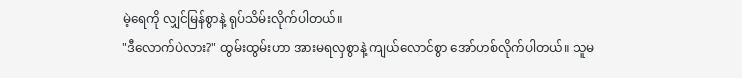မဲ့ရေကို လျှင်မြန်စွာနဲ့ ရုပ်သိမ်းလိုက်ပါတယ်။
"ဒီလောက်ပဲလား?" ထွမ်းထွမ်းဟာ အားမရလှစွာနဲ့ ကျယ်လောင်စွာ အော်ဟစ်လိုက်ပါတယ်။ သူမ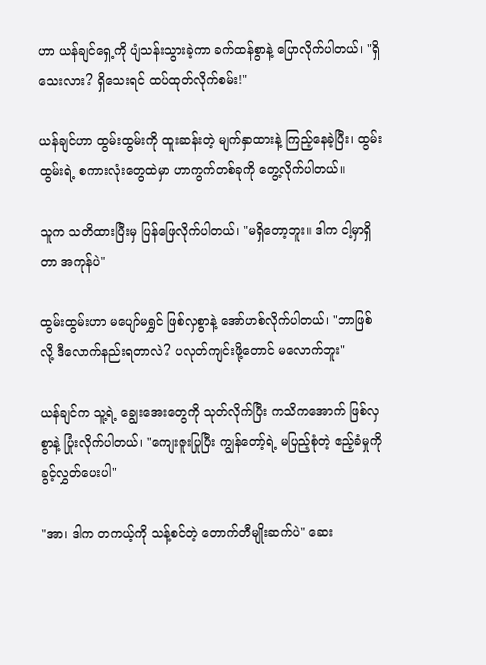ဟာ ယန်ချင်ရှေ့ကို ပျံသန်းသွားခဲ့ကာ ခက်ထန်စွာနဲ့ ပြောလိုက်ပါတယ်၊ "ရှိသေးလား? ရှိသေးရင် ထပ်ထုတ်လိုက်စမ်း!"

ယန်ချင်ဟာ ထွမ်းထွမ်းကို ထူးဆန်းတဲ့ မျက်နှာထားနဲ့ ကြည့်နေခဲ့ပြီး၊ ထွမ်းထွမ်းရဲ့ စကားလုံးတွေထဲမှာ ဟာကွက်တစ်ခုကို တွေ့လိုက်ပါတယ်။

သူက သတိထားပြီးမှ ပြန်ဖြေလိုက်ပါတယ်၊ "မရှိတော့ဘူး။ ဒါက ငါ့မှာရှိတာ အကုန်ပဲ"

ထွမ်းထွမ်းဟာ မပျော်မရွှင် ဖြစ်လှစွာနဲ့ အော်ဟစ်လိုက်ပါတယ်၊ "ဘာဖြစ်လို့ ဒီလောက်နည်းရတာလဲ? ပလုတ်ကျင်းဖို့တောင် မလောက်ဘူး"

ယန်ချင်က သူ့ရဲ့ ချွေးအေးတွေကို သုတ်လိုက်ပြီး ကသိကအောက် ဖြစ်လှစွာနဲ့ ပြုံးလိုက်ပါတယ်၊ "ကျေးဇူးပြုပြီး ကျွန်တော့်ရဲ့ မပြည့်စုံတဲ့ ဧည့်ခံမှုကို ခွင့်လွှတ်ပေးပါ"

"အာ၊ ဒါက တကယ့်ကို သန့်စင်တဲ့ တောက်တီမျိုးဆက်ပဲ" ဆေး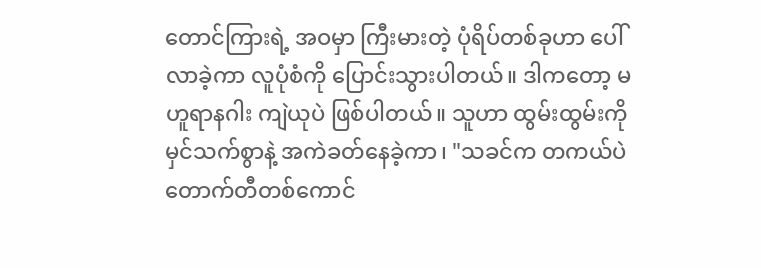တောင်ကြားရဲ့ အဝမှာ ကြီးမားတဲ့ ပုံရိပ်တစ်ခုဟာ ပေါ်လာခဲ့ကာ လူပုံစံကို ပြောင်းသွားပါတယ်။ ဒါကတော့ မဟူရာနဂါး ကျဲယုပဲ ဖြစ်ပါတယ်။ သူဟာ ထွမ်းထွမ်းကို မှင်သက်စွာနဲ့ အကဲခတ်နေခဲ့ကာ၊ "သခင်က တကယ်ပဲ တောက်တီတစ်ကောင်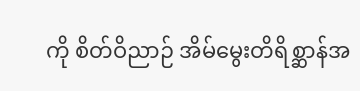ကို စိတ်ဝိညာဉ် အိမ်မွေးတိရိစ္ဆာန်အ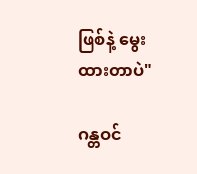ဖြစ်နဲ့ မွေးထားတာပဲ"

ဂန္တဝင်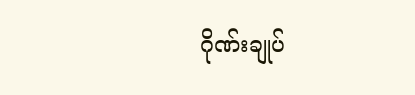ဂိုဏ်းချုပ်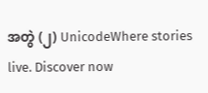အတွဲ (၂) UnicodeWhere stories live. Discover now